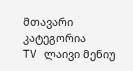მთავარი
კატეგორია
TV ლაივი მენიუ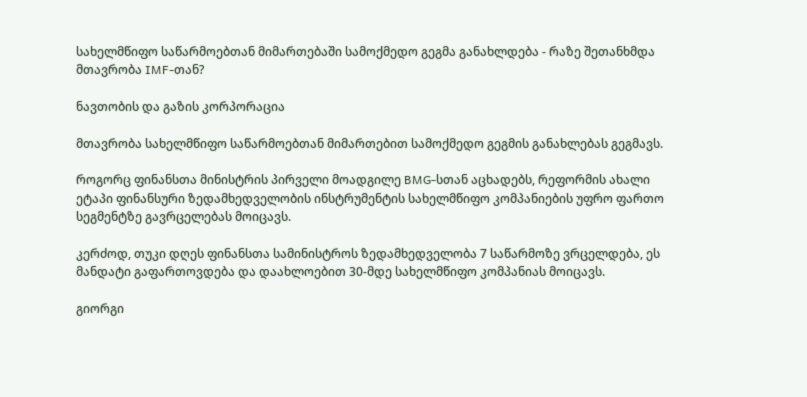სახელმწიფო საწარმოებთან მიმართებაში სამოქმედო გეგმა განახლდება - რაზე შეთანხმდა მთავრობა IMF-თან?

ნავთობის და გაზის კორპორაცია

მთავრობა სახელმწიფო საწარმოებთან მიმართებით სამოქმედო გეგმის განახლებას გეგმავს.

როგორც ფინანსთა მინისტრის პირველი მოადგილე BMG-სთან აცხადებს, რეფორმის ახალი ეტაპი ფინანსური ზედამხედველობის ინსტრუმენტის სახელმწიფო კომპანიების უფრო ფართო სეგმენტზე გავრცელებას მოიცავს.

კერძოდ, თუკი დღეს ფინანსთა სამინისტროს ზედამხედველობა 7 საწარმოზე ვრცელდება, ეს მანდატი გაფართოვდება და დაახლოებით 30-მდე სახელმწიფო კომპანიას მოიცავს.

გიორგი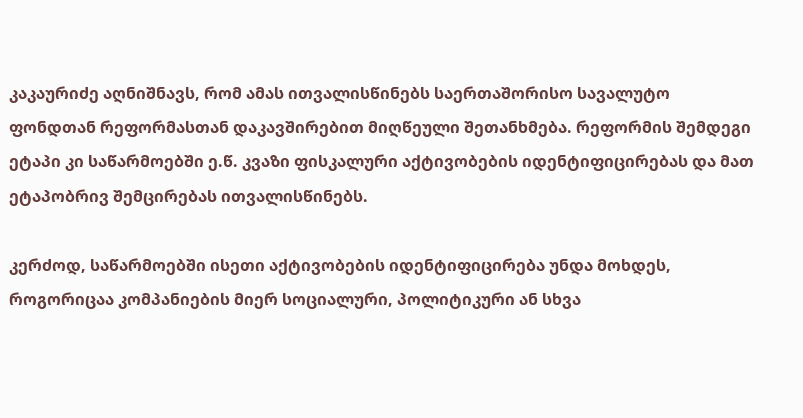კაკაურიძე აღნიშნავს, რომ ამას ითვალისწინებს საერთაშორისო სავალუტო ფონდთან რეფორმასთან დაკავშირებით მიღწეული შეთანხმება. რეფორმის შემდეგი ეტაპი კი საწარმოებში ე.წ. კვაზი ფისკალური აქტივობების იდენტიფიცირებას და მათ ეტაპობრივ შემცირებას ითვალისწინებს.

კერძოდ, საწარმოებში ისეთი აქტივობების იდენტიფიცირება უნდა მოხდეს, როგორიცაა კომპანიების მიერ სოციალური, პოლიტიკური ან სხვა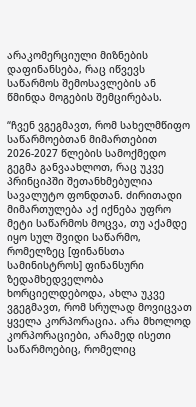არაკომერციული მიზნების დაფინანსება, რაც იწვევს საწარმოს შემოსავლების ან წმინდა მოგების შემცირებას.

“ჩვენ ვგეგმავთ, რომ სახელმწიფო საწარმოებთან მიმართებით 2026-2027 წლების სამოქმედო გეგმა განვაახლოთ, რაც უკვე პრინციპში შეთანხმებულია სავალუტო ფონდთან. ძირითადი მიმართულება აქ იქნება უფრო მეტი საწარმოს მოცვა, თუ აქამდე იყო სულ შვიდი საწარმო, რომელზეც [ფინანსთა სამინისტროს] ფინანსური ზედამხედველობა ხორციელდებოდა, ახლა უკვე ვგეგმავთ, რომ სრულად მოვიცვათ ყველა კორპორაცია. არა მხოლოდ კორპორაციები, არამედ ისეთი საწარმოებიც, რომელიც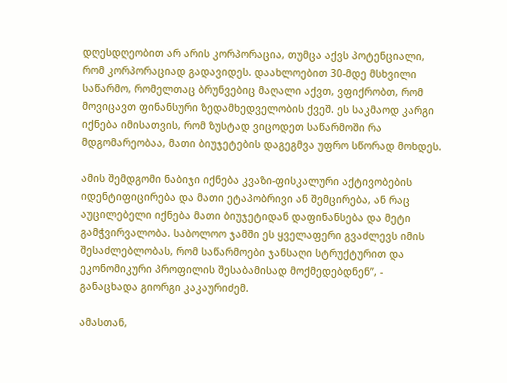დღესდღეობით არ არის კორპორაცია, თუმცა აქვს პოტენციალი, რომ კორპორაციად გადავიდეს. დაახლოებით 30-მდე მსხვილი საწარმო, რომელთაც ბრუნვებიც მაღალი აქვთ, ვფიქრობთ, რომ მოვიცავთ ფინანსური ზედამხედველობის ქვეშ. ეს საკმაოდ კარგი იქნება იმისათვის, რომ ზუსტად ვიცოდეთ საწარმოში რა მდგომარეობაა, მათი ბიუჯეტების დაგეგმვა უფრო სწორად მოხდეს.

ამის შემდგომი ნაბიჯი იქნება კვაზი-ფისკალური აქტივობების იდენტიფიცირება და მათი ეტაპობრივი ან შემცირება, ან რაც აუცილებელი იქნება მათი ბიუჯეტიდან დაფინანსება და მეტი გამჭვირვალობა. საბოლოო ჯამში ეს ყველაფერი გვაძლევს იმის შესაძლებლობას, რომ საწარმოები ჯანსაღი სტრუქტურით და ეკონომიკური პროფილის შესაბამისად მოქმედებდნენ”, - განაცხადა გიორგი კაკაურიძემ.

ამასთან,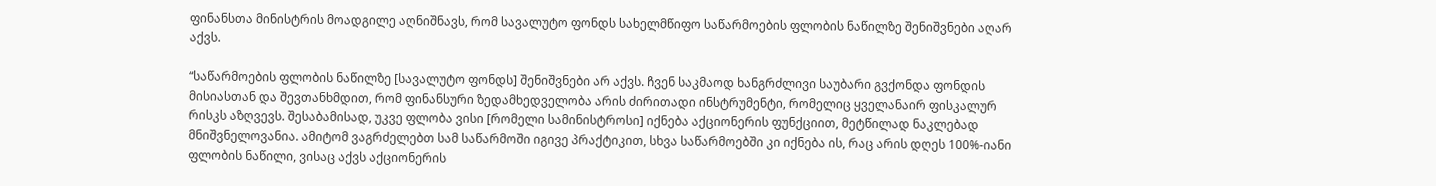ფინანსთა მინისტრის მოადგილე აღნიშნავს, რომ სავალუტო ფონდს სახელმწიფო საწარმოების ფლობის ნაწილზე შენიშვნები აღარ აქვს.

“საწარმოების ფლობის ნაწილზე [სავალუტო ფონდს] შენიშვნები არ აქვს. ჩვენ საკმაოდ ხანგრძლივი საუბარი გვქონდა ფონდის მისიასთან და შევთანხმდით, რომ ფინანსური ზედამხედველობა არის ძირითადი ინსტრუმენტი, რომელიც ყველანაირ ფისკალურ რისკს აზღვევს. შესაბამისად, უკვე ფლობა ვისი [რომელი სამინისტროსი] იქნება აქციონერის ფუნქციით, მეტწილად ნაკლებად მნიშვნელოვანია. ამიტომ ვაგრძელებთ სამ საწარმოში იგივე პრაქტიკით, სხვა საწარმოებში კი იქნება ის, რაც არის დღეს 100%-იანი ფლობის ნაწილი, ვისაც აქვს აქციონერის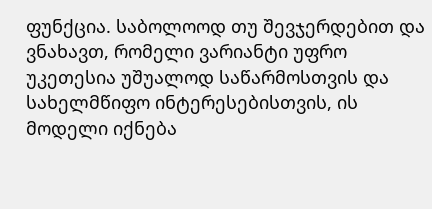ფუნქცია. საბოლოოდ თუ შევჯერდებით და ვნახავთ, რომელი ვარიანტი უფრო უკეთესია უშუალოდ საწარმოსთვის და სახელმწიფო ინტერესებისთვის, ის მოდელი იქნება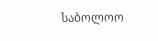საბოლოო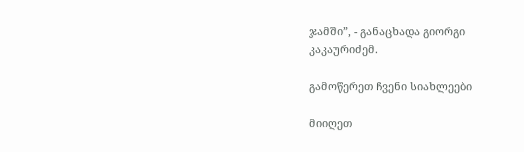ჯამში”, - განაცხადა გიორგი კაკაურიძემ.

გამოწერეთ ჩვენი სიახლეები

მიიღეთ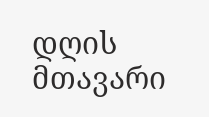დღის მთავარი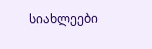სიახლეები